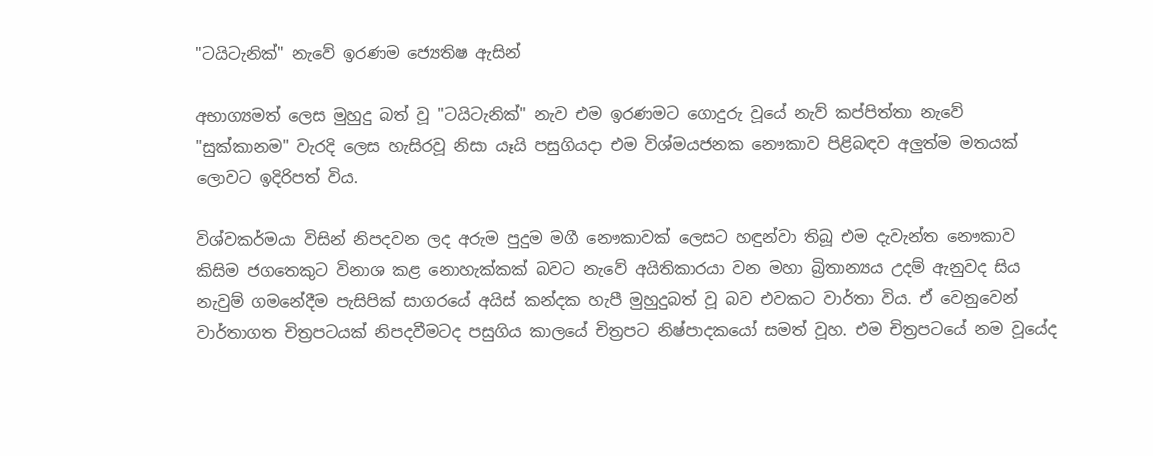"ටයිටැනික්‌" නැවේ ඉරණම ජ්‍යෙතිෂ ඇසින්

අභාග්‍යමත් ලෙස මුහුදු බත් වූ "ටයිටැනික්‌" නැව එම ඉරණමට ගොදුරු වූයේ නැව් කප්පිත්තා නැවේ "සුක්‌කානම" වැරදි ලෙස හැසිරවූ නිසා යෑයි පසුගියදා එම විශ්මයජනක නෞකාව පිළිබඳව අලුත්ම මතයක්‌ ලොවට ඉදිරිපත් විය.

විශ්වකර්මයා විසින් නිපදවන ලද අරුම පුදුම මගී නෞකාවක්‌ ලෙසට හඳුන්වා තිබූ එම දැවැන්ත නෞකාව කිසිම ජගතෙකුට විනාශ කළ නොහැක්‌කක්‌ බවට නැවේ අයිතිකාරයා වන මහා බ්‍රිතාන්‍යය උදම් ඇනුවද සිය නැවුම් ගමනේදීම පැසිපික්‌ සාගරයේ අයිස්‌ කන්දක හැපී මුහුදුබත් වූ බව එවකට වාර්තා විය. ඒ වෙනුවෙන් වාර්තාගත චිත්‍රපටයක්‌ නිපදවීමටද පසුගිය කාලයේ චිත්‍රපට නිෂ්පාදකයෝ සමත් වූහ. එම චිත්‍රපටයේ නම වූයේද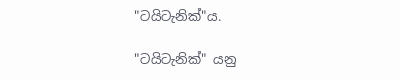"ටයිටැනික්‌"ය.

"ටයිටැනික්‌" යනු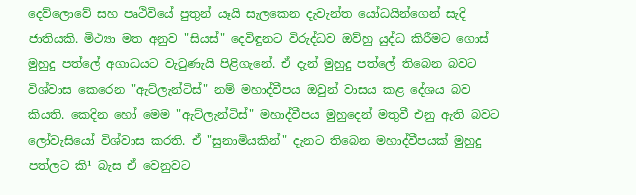දෙව්ලොවේ සහ පෘථිවියේ පුතුන් යෑයි සැලකෙන දැවැන්ත යෝධයින්ගෙන් සැදි ජාතියකි. මිථ්‍යා මත අනුව "සියස්‌" දෙවිඳුනට විරුද්ධව ඔව්හු යුද්ධ කිරීමට ගොස්‌ මුහුදු පත්ලේ අගාධයට වැටුණැයි පිළිගැනේ. ඒ දැන් මුහුදු පත්ලේ තිබෙන බවට විශ්වාස කෙරෙන "ඇට්‌ලැන්ටිස්‌" නම් මහාද්වීපය ඔවුන් වාසය කළ දේශය බව කියති. කෙදින හෝ මෙම "ඇට්‌ලැන්ටිස්‌" මහාද්වීපය මුහුදෙන් මතුවී එනු ඇති බවට ලෝවැසියෝ විශ්වාස කරති. ඒ "සුනාමියකින්" දැනට තිබෙන මහාද්වීපයක්‌ මුහුදු පත්ලට කි¹ බැස ඒ වෙනුවට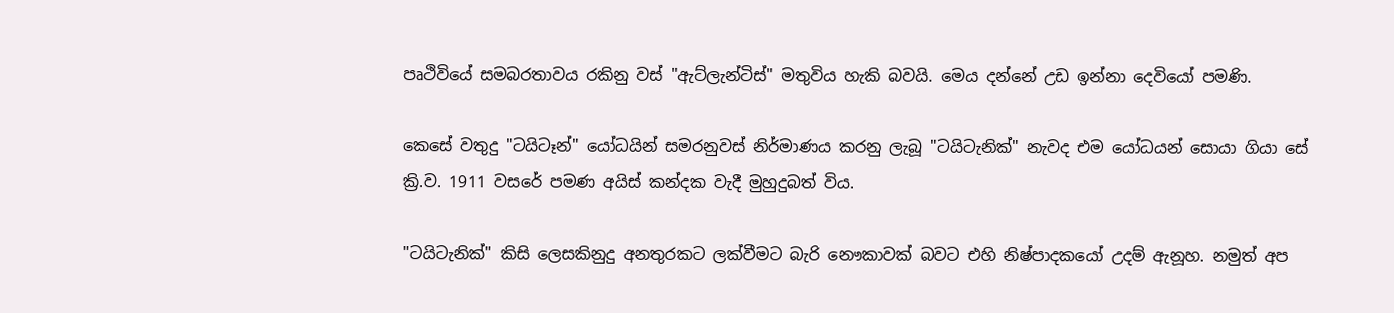පෘථිවියේ සමබරතාවය රකිනු වස්‌ "ඇට්‌ලැන්ටිස්‌" මතුවිය හැකි බවයි. මෙය දන්නේ උඩ ඉන්නා දෙවියෝ පමණි.

කෙසේ වතුදු "ටයිටෑන්" යෝධයින් සමරනුවස්‌ නිර්මාණය කරනු ලැබූ "ටයිටැනික්‌" නැවද එම යෝධයන් සොයා ගියා සේ ක්‍රි.ව. 1911 වසරේ පමණ අයිස්‌ කන්දක වැදී මුහුදුබත් විය.

"ටයිටැනික්‌" කිසි ලෙසකිනුදු අනතුරකට ලක්‌වීමට බැරි නෞකාවක්‌ බවට එහි නිෂ්පාදකයෝ උදම් ඇනූහ. නමුත් අප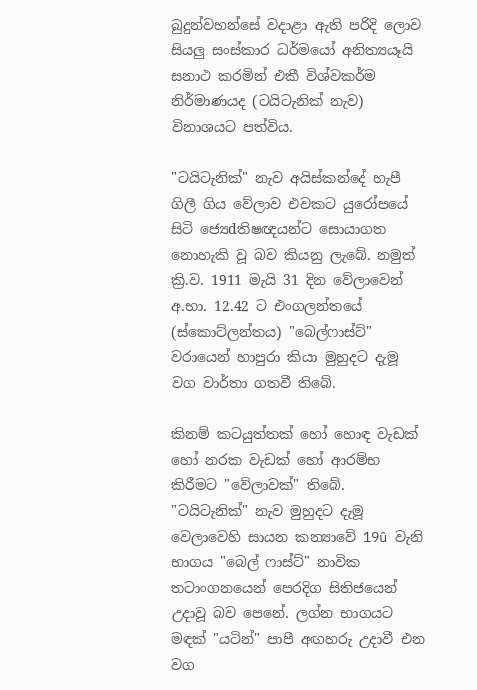බුදුන්වහන්සේ වදාළා ඇති පරිදි ලොව සියලු සංස්‌කාර ධර්මයෝ අනිත්‍යයෑයි සනාථ කරමින් එකී විශ්වකර්ම නිර්මාණයද (ටයිටැනික්‌ නැව) විනාශයට පත්විය.

"ටයිටැනික්‌" නැව අයිස්‌කන්දේ හැපී ගිලී ගිය වේලාව එවකට යුරෝපයේ සිටි ජ්‍යෙdතිෂඥයන්ට සොයාගත නොහැකි වූ බව කියනු ලැබේ. නමුත් ක්‍රි.ව. 1911 මැයි 31 දින වේලාවෙන් අ.භා. 12.42 ට එංගලන්තයේ (ස්‌කොට්‌ලන්තය) "බෙල්ෆාස්‌ට්‌" වරායෙන් හාපුරා කියා මුහුදට දැමූ වග වාර්තා ගතවී තිබේ.

කිනම් කටයුත්තක්‌ හෝ හොඳ වැඩක්‌ හෝ නරක වැඩක්‌ හෝ ආරම්භ කිරීමට "වේලාවක්‌" තිබේ. "ටයිටැනික්‌" නැව මුහුදට දැමූ වෙලාවෙහි සායන කන්‍යාවේ 19û වැනි භාගය "බෙල් ෆාස්‌ට්‌" නාවික තටාංගනයෙන් පෙරදිග සිතිජයෙන් උදාවූ බව පෙනේ. ලග්න භාගයට මඳක්‌ "යටින්" පාපී අඟහරු උදාවී එන වග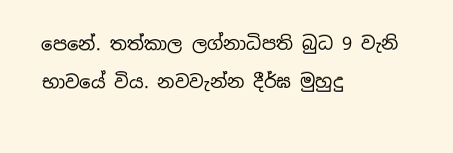පෙනේ. තත්කාල ලග්නාධිපති බුධ 9 වැනි භාවයේ විය. නවවැන්න දීර්ඝ මුහුදු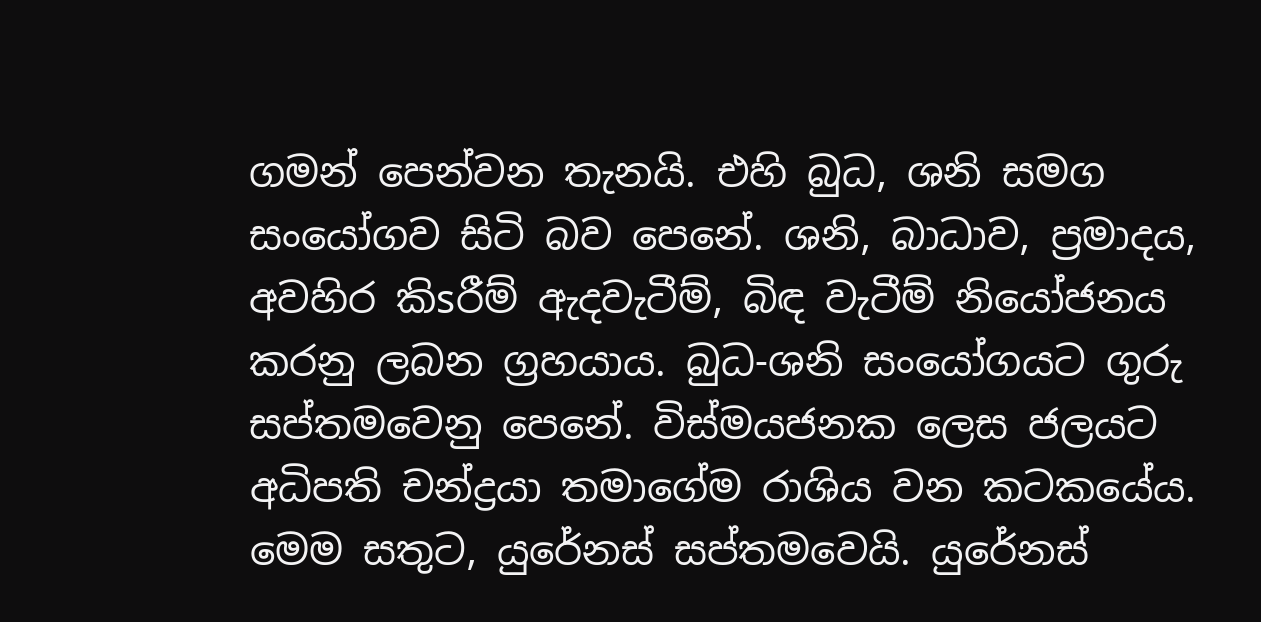ගමන් පෙන්වන තැනයි. එහි බුධ, ශනි සමග සංයෝගව සිටි බව පෙනේ. ශනි, බාධාව, ප්‍රමාදය, අවහිර කිsරීම් ඇදවැටීම්, බිඳ වැටීම් නියෝජනය කරනු ලබන ග්‍රහයාය. බුධ-ශනි සංයෝගයට ගුරු සප්තමවෙනු පෙනේ. විස්‌මයජනක ලෙස ජලයට අධිපති චන්ද්‍රයා තමාගේම රාශිය වන කටකයේය. මෙම සතුට, යුරේනස්‌ සප්තමවෙයි. යුරේනස්‌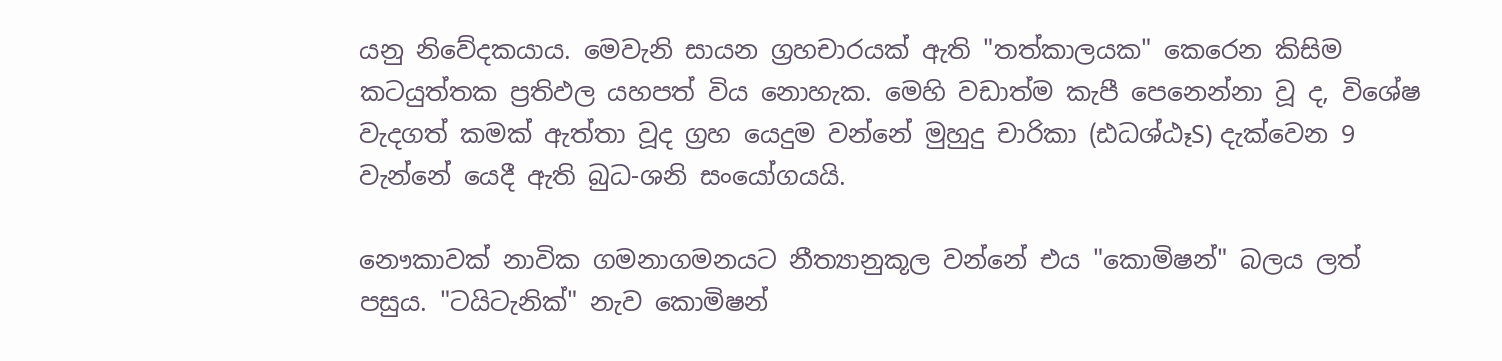යනු නිවේදකයාය. මෙවැනි සායන ග්‍රහචාරයක්‌ ඇති "තත්කාලයක" කෙරෙන කිසිම කටයුත්තක ප්‍රතිඵල යහපත් විය නොහැක. මෙහි වඩාත්ම කැපී පෙනෙන්නා වූ ද, විශේෂ වැදගත් කමක්‌ ඇත්තා වූද ග්‍රහ යෙදුම වන්නේ මුහුදු චාරිකා (ඪධශ්ඨෑS) දැක්‌වෙන 9 වැන්නේ යෙදී ඇති බුධ-ශනි සංයෝගයයි.

නෞකාවක්‌ නාවික ගමනාගමනයට නීත්‍යානුකූල වන්නේ එය "කොමිෂන්" බලය ලත් පසුය. "ටයිටැනික්‌" නැව කොමිෂන්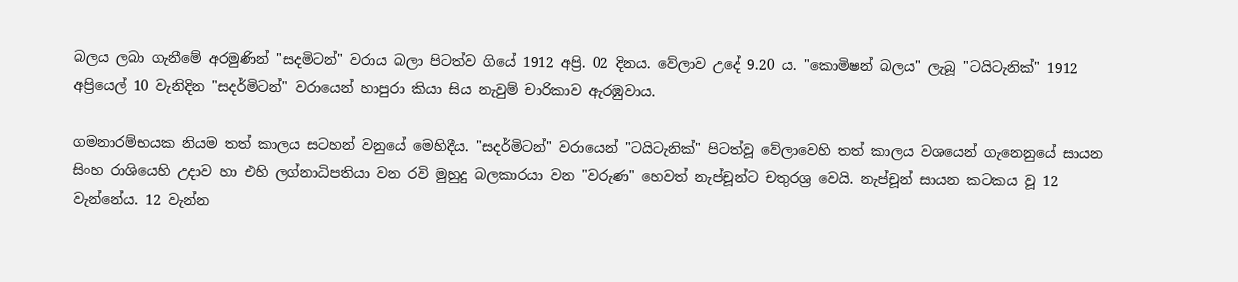බලය ලබා ගැනීමේ අරමුණින් "සදමිටන්" වරාය බලා පිටත්ව ගියේ 1912 අප්‍රි. 02 දිනය. වේලාව උදේ 9.20 ය. "කොමිෂන් බලය" ලැබූ "ටයිටැනික්‌" 1912 අප්‍රියෙල් 10 වැනිදින "සදර්මිටන්" වරායෙන් හාපුරා කියා සිය නැවුම් චාරිකාව ඇරඹුවාය.

ගමනාරම්භයක නියම තත් කාලය සටහන් වනුයේ මෙහිදීය. "සදර්මිටන්" වරායෙන් "ටයිටැනික්‌" පිටත්වූ වේලාවෙහි තත් කාලය වශයෙන් ගැනෙනුයේ සායන සිංහ රාශියෙහි උදාව හා එහි ලග්නාධිපතියා වන රවි මුහුදු බලකාරයා වන "වරුණ" හෙවත් නැප්චූන්ට චතුරශ්‍ර වෙයි. නැප්චූන් සායන කටකය වූ 12 වැන්නේය. 12 වැන්න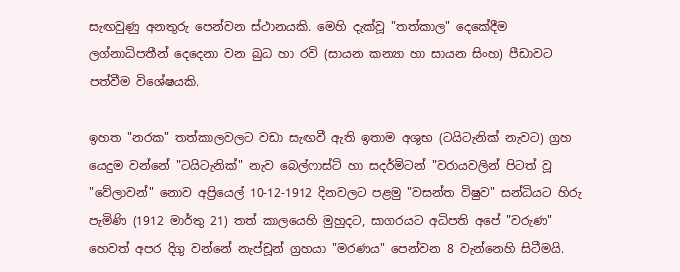සැඟවුණු අනතුරු පෙන්වන ස්‌ථානයකි. මෙහි දැක්‌වූ "තත්කාල" දෙකේදීම ලග්නාධිපතීන් දෙදෙනා වන බුධ හා රවි (සායන කන්‍යා හා සායන සිංහ) පීඩාවට පත්වීම විශේෂයකි.

ඉහත "නරක" තත්කාලවලට වඩා සැඟවී ඇති ඉතාම අශුභ (ටයිටැනික්‌ නැවට) ග්‍රහ යෙදුම වන්නේ "ටයිටැනික්‌" නැව බෙල්ෆාස්‌ට්‌ හා සදර්මිටන් "වරායවලින් පිටත් වූ "වේලාවන්" නොව අප්‍රියෙල් 10-12-1912 දිනවලට පළමු "වසන්ත විෂුව" සන්ධියට හිරු පැමිණි (1912 මාර්තු 21) තත් කාලයෙහි මුහුදට, සාගරයට අධිපති අපේ "වරුණ" හෙවත් අපර දිගු වන්නේ නැප්චූන් ග්‍රහයා "මරණය" පෙන්වන 8 වැන්නෙහි සිටීමයි.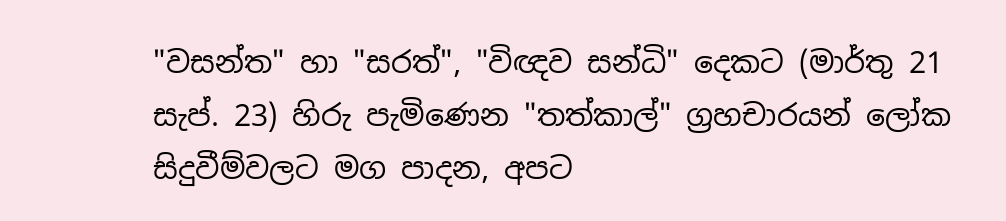"වසන්ත" හා "සරත්", "විඥව සන්ධි" දෙකට (මාර්තු 21 සැප්. 23) හිරු පැමිණෙන "තත්කාල්" ග්‍රහචාරයන් ලෝක සිදුවීම්වලට මග පාදන, අපට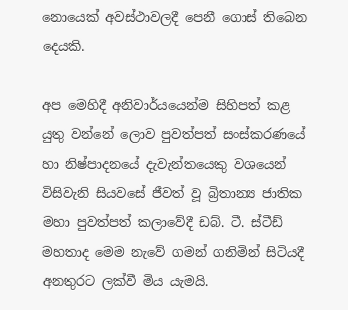නොයෙක්‌ අවස්‌ථාවලදී පෙනී ගොස්‌ තිබෙන දෙයකි.

අප මෙහිදී අනිවාර්යයෙන්ම සිහිපත් කළ යුතු වන්නේ ලොව පුවත්පත් සංස්‌කරණයේ හා නිෂ්පාදනයේ දැවැන්තයෙකු වශයෙන් විසිවැනි සියවසේ ජීවත් වූ බ්‍රිතාන්‍ය ජාතික මහා පුවත්පත් කලාවේදී ඩබ්. ටී. ස්‌ටීඩ් මහතාද මෙම නැවේ ගමන් ගනිමින් සිටියදී අනතුරට ලක්‌වී මිය යැමයි.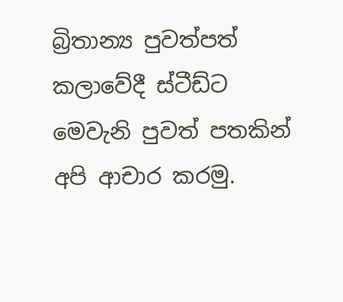බ්‍රිතාන්‍ය පුවත්පත් කලාවේදී ස්‌ටීඩ්ට මෙවැනි පුවත් පතකින් අපි ආචාර කරමු.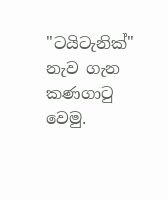"ටයිටැනික්‌" නැව ගැන කණගාටු වෙමු.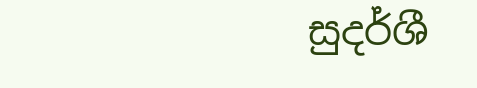සුදර්ශී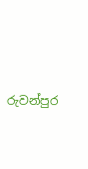රුවන්පුර